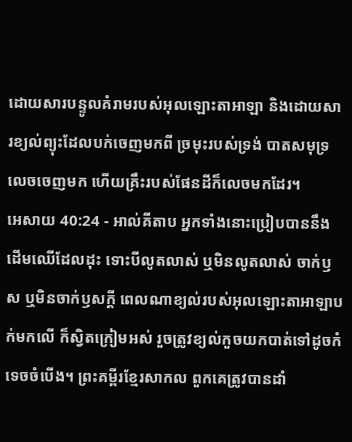ដោយសារបន្ទូលគំរាមរបស់អុលឡោះតាអាឡា និងដោយសារខ្យល់ព្យុះដែលបក់ចេញមកពី ច្រមុះរបស់ទ្រង់ បាតសមុទ្រលេចចេញមក ហើយគ្រឹះរបស់ផែនដីក៏លេចមកដែរ។
អេសាយ 40:24 - អាល់គីតាប អ្នកទាំងនោះប្រៀបបាននឹងដើមឈើដែលដុះ ទោះបីលូតលាស់ ឬមិនលូតលាស់ ចាក់ឫស ឬមិនចាក់ឫសក្ដី ពេលណាខ្យល់របស់អុលឡោះតាអាឡាបក់មកលើ ក៏ស្វិតក្រៀមអស់ រួចត្រូវខ្យល់កួចយកបាត់ទៅដូចកំទេចចំបើង។ ព្រះគម្ពីរខ្មែរសាកល ពួកគេត្រូវបានដាំ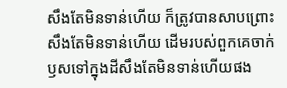សឹងតែមិនទាន់ហើយ ក៏ត្រូវបានសាបព្រោះសឹងតែមិនទាន់ហើយ ដើមរបស់ពួកគេចាក់ឫសទៅក្នុងដីសឹងតែមិនទាន់ហើយផង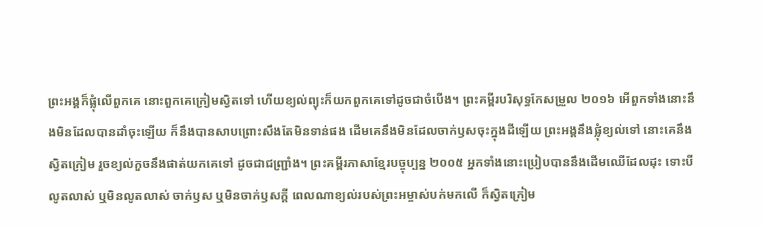ព្រះអង្គក៏ផ្លុំលើពួកគេ នោះពួកគេក្រៀមស្វិតទៅ ហើយខ្យល់ព្យុះក៏យកពួកគេទៅដូចជាចំបើង។ ព្រះគម្ពីរបរិសុទ្ធកែសម្រួល ២០១៦ អើពួកទាំងនោះនឹងមិនដែលបានដាំចុះឡើយ ក៏នឹងបានសាបព្រោះសឹងតែមិនទាន់ផង ដើមគេនឹងមិនដែលចាក់ឫសចុះក្នុងដីឡើយ ព្រះអង្គនឹងផ្លុំខ្យល់ទៅ នោះគេនឹងស្វិតក្រៀម រួចខ្យល់កួចនឹងផាត់យកគេទៅ ដូចជាជញ្ជ្រាំង។ ព្រះគម្ពីរភាសាខ្មែរបច្ចុប្បន្ន ២០០៥ អ្នកទាំងនោះប្រៀបបាននឹងដើមឈើដែលដុះ ទោះបីលូតលាស់ ឬមិនលូតលាស់ ចាក់ឫស ឬមិនចាក់ឫសក្ដី ពេលណាខ្យល់របស់ព្រះអម្ចាស់បក់មកលើ ក៏ស្វិតក្រៀម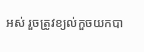អស់ រួចត្រូវខ្យល់កួចយកបា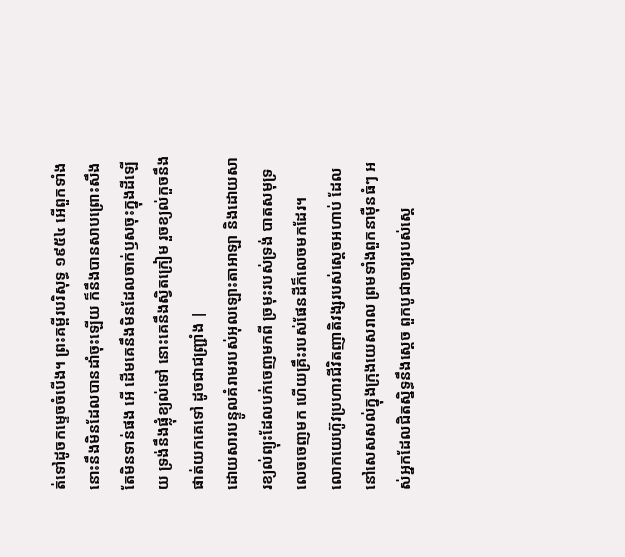ត់ទៅដូចកម្ទេចចំបើង។ ព្រះគម្ពីរបរិសុទ្ធ ១៩៥៤ អើពួកទាំងនោះនឹងមិនដែលបានដាំចុះឡើយ ក៏នឹងបានសាបព្រោះសឹងតែមិនទាន់ផង អើ ដើមគេនឹងមិនដែលចាក់ឫសចុះក្នុងដីឡើយ ទ្រង់នឹងផ្លុំខ្យល់ទៅ នោះគេនឹងស្វិតក្រៀម រួចខ្យល់កួចនឹងផាត់យកគេទៅ ដូចជាជញ្ជ្រាំង |
ដោយសារបន្ទូលគំរាមរបស់អុលឡោះតាអាឡា និងដោយសារខ្យល់ព្យុះដែលបក់ចេញមកពី ច្រមុះរបស់ទ្រង់ បាតសមុទ្រលេចចេញមក ហើយគ្រឹះរបស់ផែនដីក៏លេចមកដែរ។
លោកយេហ៊ូវប្រហារជីវិតញាតិវង្សរបស់ស្តេចអហាប់ ដែលនៅសេសសល់ក្នុងក្រុងយេសរាល ព្រមទាំងពួកនាម៉ឺនធំៗ អស់អ្នកដែលជិតស្និទ្ធនឹងស្តេច ពួកបូជាចារ្យរបស់ស្តេ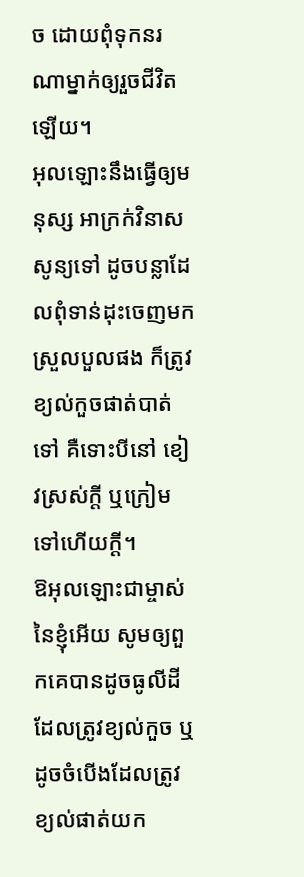ច ដោយពុំទុកនរណាម្នាក់ឲ្យរួចជីវិតឡើយ។
អុលឡោះនឹងធ្វើឲ្យមនុស្ស អាក្រក់វិនាសសូន្យទៅ ដូចបន្លាដែលពុំទាន់ដុះចេញមកស្រួលបួលផង ក៏ត្រូវខ្យល់កួចផាត់បាត់ទៅ គឺទោះបីនៅ ខៀវស្រស់ក្តី ឬក្រៀមទៅហើយក្តី។
ឱអុលឡោះជាម្ចាស់នៃខ្ញុំអើយ សូមឲ្យពួកគេបានដូចធូលីដីដែលត្រូវខ្យល់កួច ឬដូចចំបើងដែលត្រូវខ្យល់ផាត់យក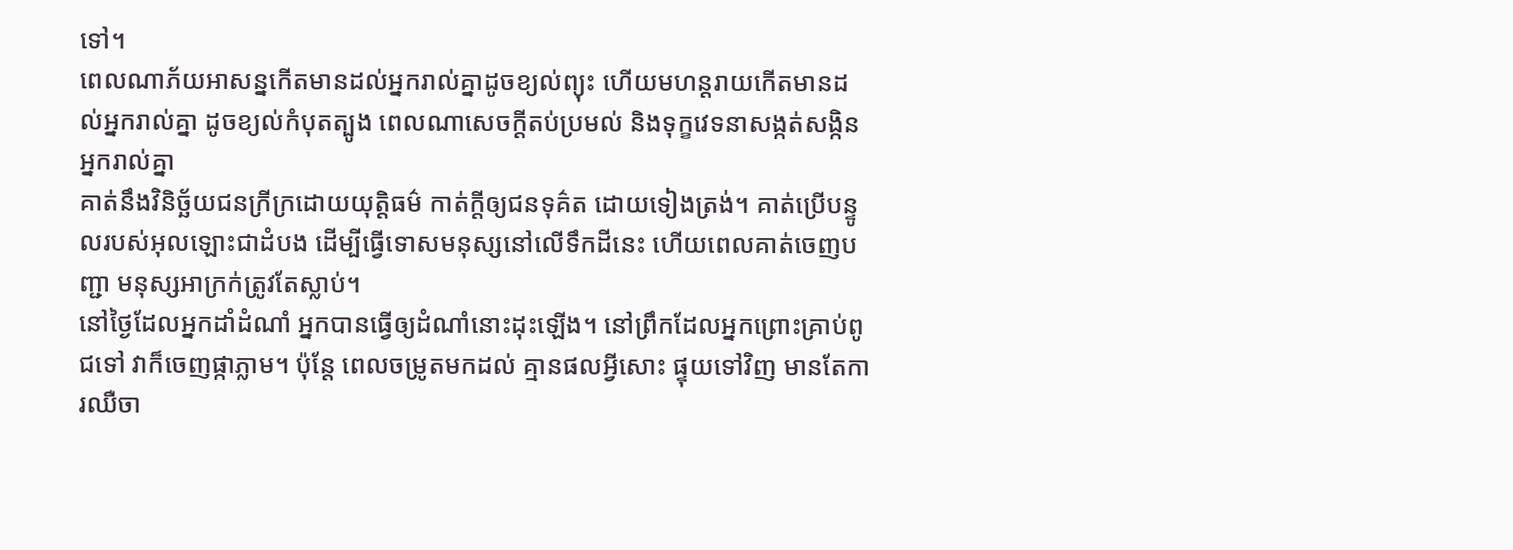ទៅ។
ពេលណាភ័យអាសន្នកើតមានដល់អ្នករាល់គ្នាដូចខ្យល់ព្យុះ ហើយមហន្តរាយកើតមានដល់អ្នករាល់គ្នា ដូចខ្យល់កំបុតត្បូង ពេលណាសេចក្ដីតប់ប្រមល់ និងទុក្ខវេទនាសង្កត់សង្កិនអ្នករាល់គ្នា
គាត់នឹងវិនិច្ឆ័យជនក្រីក្រដោយយុត្តិធម៌ កាត់ក្ដីឲ្យជនទុគ៌ត ដោយទៀងត្រង់។ គាត់ប្រើបន្ទូលរបស់អុលឡោះជាដំបង ដើម្បីធ្វើទោសមនុស្សនៅលើទឹកដីនេះ ហើយពេលគាត់ចេញបញ្ជា មនុស្សអាក្រក់ត្រូវតែស្លាប់។
នៅថ្ងៃដែលអ្នកដាំដំណាំ អ្នកបានធ្វើឲ្យដំណាំនោះដុះឡើង។ នៅព្រឹកដែលអ្នកព្រោះគ្រាប់ពូជទៅ វាក៏ចេញផ្កាភ្លាម។ ប៉ុន្តែ ពេលចម្រូតមកដល់ គ្មានផលអ្វីសោះ ផ្ទុយទៅវិញ មានតែការឈឺចា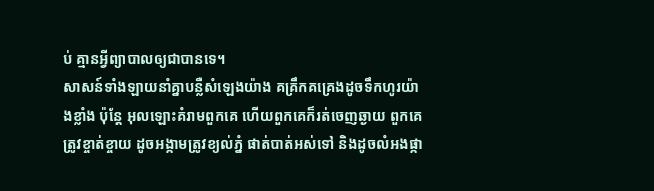ប់ គ្មានអ្វីព្យាបាលឲ្យជាបានទេ។
សាសន៍ទាំងឡាយនាំគ្នាបន្លឺសំឡេងយ៉ាង គគ្រឹកគគ្រេងដូចទឹកហូរយ៉ាងខ្លាំង ប៉ុន្តែ អុលឡោះគំរាមពួកគេ ហើយពួកគេក៏រត់ចេញឆ្ងាយ ពួកគេត្រូវខ្ចាត់ខ្ចាយ ដូចអង្កាមត្រូវខ្យល់ភ្នំ ផាត់បាត់អស់ទៅ និងដូចលំអងផ្កា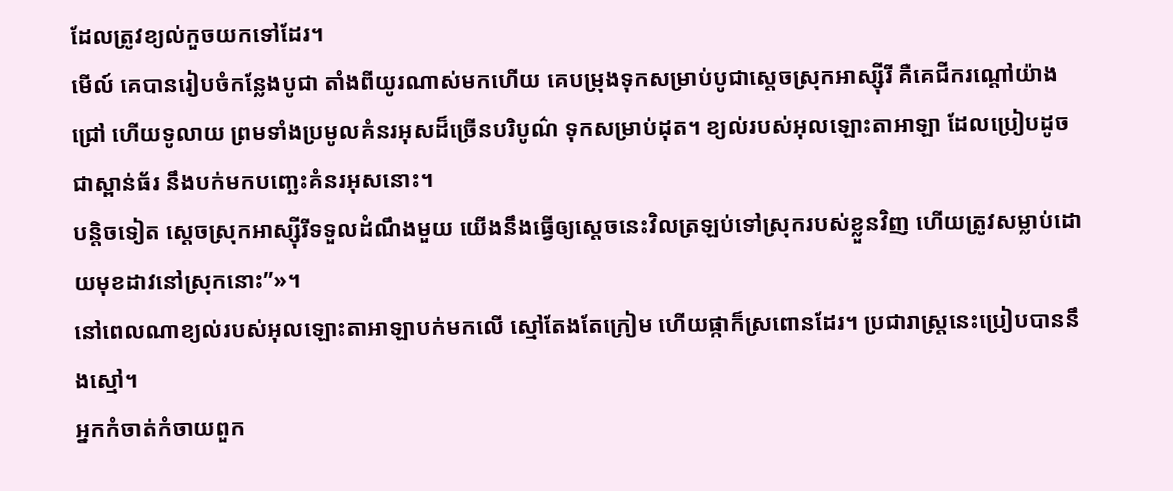ដែលត្រូវខ្យល់កួចយកទៅដែរ។
មើល៍ គេបានរៀបចំកន្លែងបូជា តាំងពីយូរណាស់មកហើយ គេបម្រុងទុកសម្រាប់បូជាស្ដេចស្រុកអាស្ស៊ីរី គឺគេជីករណ្ដៅយ៉ាងជ្រៅ ហើយទូលាយ ព្រមទាំងប្រមូលគំនរអុសដ៏ច្រើនបរិបូណ៌ ទុកសម្រាប់ដុត។ ខ្យល់របស់អុលឡោះតាអាឡា ដែលប្រៀបដូចជាស្ពាន់ធ័រ នឹងបក់មកបញ្ឆេះគំនរអុសនោះ។
បន្តិចទៀត ស្ដេចស្រុកអាស្ស៊ីរីទទួលដំណឹងមួយ យើងនឹងធ្វើឲ្យស្ដេចនេះវិលត្រឡប់ទៅស្រុករបស់ខ្លួនវិញ ហើយត្រូវសម្លាប់ដោយមុខដាវនៅស្រុកនោះ”»។
នៅពេលណាខ្យល់របស់អុលឡោះតាអាឡាបក់មកលើ ស្មៅតែងតែក្រៀម ហើយផ្កាក៏ស្រពោនដែរ។ ប្រជារាស្ត្រនេះប្រៀបបាននឹងស្មៅ។
អ្នកកំចាត់កំចាយពួក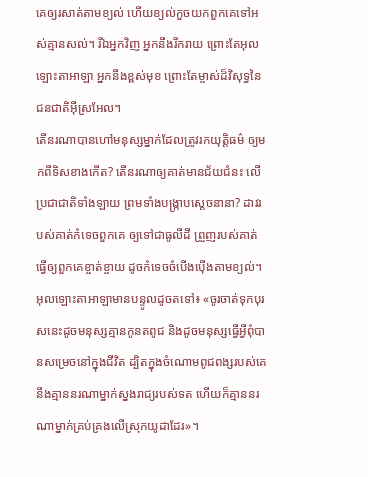គេឲ្យរសាត់តាមខ្យល់ ហើយខ្យល់កួចយកពួកគេទៅអស់គ្មានសល់។ រីឯអ្នកវិញ អ្នកនឹងរីករាយ ព្រោះតែអុលឡោះតាអាឡា អ្នកនឹងខ្ពស់មុខ ព្រោះតែម្ចាស់ដ៏វិសុទ្ធនៃជនជាតិអ៊ីស្រអែល។
តើនរណាបានហៅមនុស្សម្នាក់ដែលត្រូវរកយុត្តិធម៌ ឲ្យមកពីទិសខាងកើត? តើនរណាឲ្យគាត់មានជ័យជំនះ លើប្រជាជាតិទាំងឡាយ ព្រមទាំងបង្ក្រាបស្ដេចនានា? ដាវរបស់គាត់កំទេចពួកគេ ឲ្យទៅជាធូលីដី ព្រួញរបស់គាត់ធ្វើឲ្យពួកគេខ្ចាត់ខ្ចាយ ដូចកំទេចចំបើងប៉ើងតាមខ្យល់។
អុលឡោះតាអាឡាមានបន្ទូលដូចតទៅ៖ «ចូរចាត់ទុកបុរសនេះដូចមនុស្សគ្មានកូនតពូជ និងដូចមនុស្សធ្វើអ្វីពុំបានសម្រេចនៅក្នុងជីវិត ដ្បិតក្នុងចំណោមពូជពង្សរបស់គេ នឹងគ្មាននរណាម្នាក់ស្នងរាជ្យរបស់ទត ហើយក៏គ្មាននរណាម្នាក់គ្រប់គ្រងលើស្រុកយូដាដែរ»។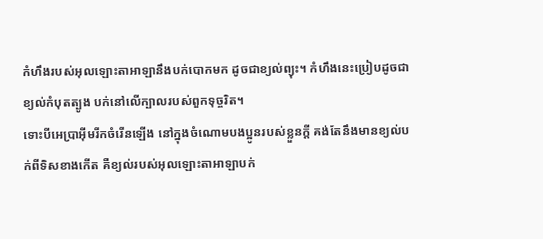កំហឹងរបស់អុលឡោះតាអាឡានឹងបក់បោកមក ដូចជាខ្យល់ព្យុះ។ កំហឹងនេះប្រៀបដូចជាខ្យល់កំបុតត្បូង បក់នៅលើក្បាលរបស់ពួកទុច្ចរិត។
ទោះបីអេប្រាអ៊ីមរីកចំរើនឡើង នៅក្នុងចំណោមបងប្អូនរបស់ខ្លួនក្តី គង់តែនឹងមានខ្យល់បក់ពីទិសខាងកើត គឺខ្យល់របស់អុលឡោះតាអាឡាបក់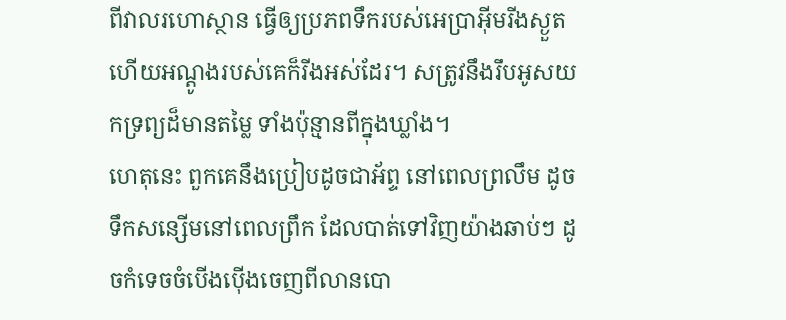ពីវាលរហោស្ថាន ធ្វើឲ្យប្រភពទឹករបស់អេប្រាអ៊ីមរីងស្ងួត ហើយអណ្ដូងរបស់គេក៏រីងអស់ដែរ។ សត្រូវនឹងរឹបអូសយកទ្រព្យដ៏មានតម្លៃ ទាំងប៉ុន្មានពីក្នុងឃ្លាំង។
ហេតុនេះ ពួកគេនឹងប្រៀបដូចជាអ័ព្ទ នៅពេលព្រលឹម ដូចទឹកសន្សើមនៅពេលព្រឹក ដែលបាត់ទៅវិញយ៉ាងឆាប់ៗ ដូចកំទេចចំបើងប៉ើងចេញពីលានបោ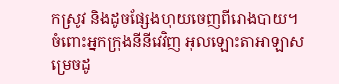កស្រូវ និងដូចផ្សែងហុយចេញពីរោងបាយ។
ចំពោះអ្នកក្រុងនីនីវេវិញ អុលឡោះតាអាឡាសម្រេចដូ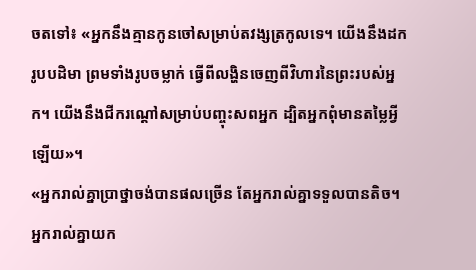ចតទៅ៖ «អ្នកនឹងគ្មានកូនចៅសម្រាប់តវង្សត្រកូលទេ។ យើងនឹងដករូបបដិមា ព្រមទាំងរូបចម្លាក់ ធ្វើពីលង្ហិនចេញពីវិហារនៃព្រះរបស់អ្នក។ យើងនឹងជីករណ្ដៅសម្រាប់បញ្ចុះសពអ្នក ដ្បិតអ្នកពុំមានតម្លៃអ្វីឡើយ»។
«អ្នករាល់គ្នាប្រាថ្នាចង់បានផលច្រើន តែអ្នករាល់គ្នាទទួលបានតិច។ អ្នករាល់គ្នាយក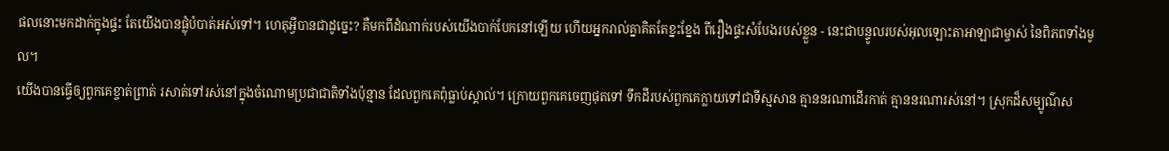ផលនោះមកដាក់ក្នុងផ្ទះ តែយើងបានផ្លុំបំបាត់អស់ទៅ។ ហេតុអ្វីបានជាដូច្នេះ? គឺមកពីដំណាក់របស់យើងបាក់បែកនៅឡើយ ហើយអ្នករាល់គ្នាគិតតែខ្នះខ្នែង ពីរឿងផ្ទះសំបែងរបស់ខ្លួន - នេះជាបន្ទូលរបស់អុលឡោះតាអាឡាជាម្ចាស់ នៃពិភពទាំងមូល។
យើងបានធ្វើឲ្យពួកគេខ្ចាត់ព្រាត់ រសាត់ទៅរស់នៅក្នុងចំណោមប្រជាជាតិទាំងប៉ុន្មាន ដែលពួកគេពុំធ្លាប់ស្គាល់។ ក្រោយពួកគេចេញផុតទៅ ទឹកដីរបស់ពួកគេក្លាយទៅជាទីស្មសាន គ្មាននរណាដើរកាត់ គ្មាននរណារស់នៅ។ ស្រុកដ៏សម្បូណ៌ស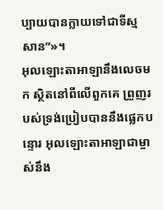ប្បាយបានក្លាយទៅជាទីស្មសាន”»។
អុលឡោះតាអាឡានឹងលេចមក ស្ថិតនៅពីលើពួកគេ ព្រួញរបស់ទ្រង់ប្រៀបបាននឹងផ្លេកបន្ទោរ អុលឡោះតាអាឡាជាម្ចាស់នឹង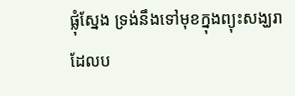ផ្លុំស្នែង ទ្រង់នឹងទៅមុខក្នុងព្យុះសង្ឃរា ដែលប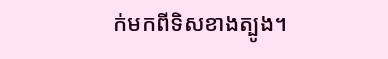ក់មកពីទិសខាងត្បូង។